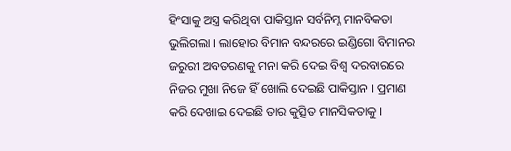ହିଂସାକୁ ଅସ୍ତ୍ର କରିଥିବା ପାକିସ୍ତାନ ସର୍ବନିମ୍ନ ମାନବିକତା ଭୁଲିଗଲା । ଲାହୋର ବିମାନ ବନ୍ଦରରେ ଇଣ୍ଡିଗୋ ବିମାନର ଜରୁରୀ ଅବତରଣକୁ ମନା କରି ଦେଇ ବିଶ୍ୱ ଦରବାରରେ ନିଜର ମୁଖା ନିଜେ ହିଁ ଖୋଲି ଦେଇଛି ପାକିସ୍ତାନ । ପ୍ରମାଣ କରି ଦେଖାଇ ଦେଇଛି ତାର କୁତ୍ସିତ ମାନସିକତାକୁ ।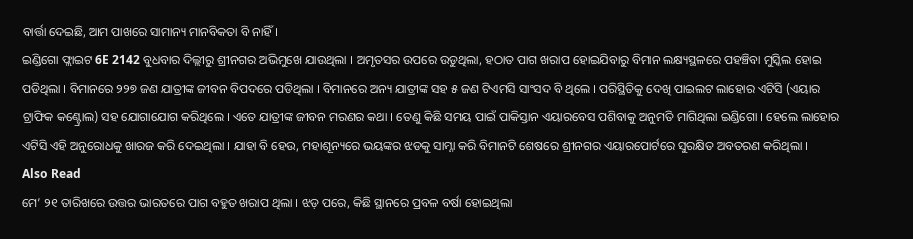ବାର୍ତ୍ତା ଦେଇଛି, ଆମ ପାଖରେ ସାମାନ୍ୟ ମାନବିକତା ବି ନାହିଁ ।
ଇଣ୍ଡିଗୋ ଫ୍ଲାଇଟ 6E 2142 ବୁଧବାର ଦିଲ୍ଲୀରୁ ଶ୍ରୀନଗର ଅଭିମୁଖେ ଯାଉଥିଲା । ଅମୃତସର ଉପରେ ଉଡୁଥିଲା, ହଠାତ ପାଗ ଖରାପ ହୋଇଯିବାରୁ ବିମାନ ଲକ୍ଷ୍ୟସ୍ଥଳରେ ପହଞ୍ଚିବା ମୁସ୍କିଲ ହୋଇ ପଡିଥିଲା । ବିମାନରେ ୨୨୭ ଜଣ ଯାତ୍ରୀଙ୍କ ଜୀବନ ବିପଦରେ ପଡିଥିଲା । ବିମାନରେ ଅନ୍ୟ ଯାତ୍ରୀଙ୍କ ସହ ୫ ଜଣ ଟିଏମସି ସାଂସଦ ବି ଥିଲେ । ପରିସ୍ଥିତିକୁ ଦେଖି ପାଇଲଟ ଲାହୋର ଏଟିସି (ଏୟାର ଟ୍ରାଫିକ କଣ୍ଟ୍ରୋଲ) ସହ ଯୋଗାଯୋଗ କରିଥିଲେ । ଏତେ ଯାତ୍ରୀଙ୍କ ଜୀବନ ମରଣର କଥା । ତେଣୁ କିଛି ସମୟ ପାଇଁ ପାକିସ୍ତାନ ଏୟାରବେସ ପଶିବାକୁ ଅନୁମତି ମାଗିଥିଲା ଇଣ୍ଡିଗୋ । ହେଲେ ଲାହୋର ଏଟିସି ଏହି ଅନୁରୋଧକୁ ଖାରଜ କରି ଦେଇଥିଲା । ଯାହା ବି ହେଉ, ମହାଶୂନ୍ୟରେ ଭୟଙ୍କର ଝଡକୁ ସାମ୍ନା କରି ବିମାନଟି ଶେଷରେ ଶ୍ରୀନଗର ଏୟାରପୋର୍ଟରେ ସୁରକ୍ଷିତ ଅବତରଣ କରିଥିଲା ।
Also Read
ମେ’ ୨୧ ତାରିଖରେ ଉତ୍ତର ଭାରତରେ ପାଗ ବହୁତ ଖରାପ ଥିଲା । ଝଡ଼ ପରେ, କିଛି ସ୍ଥାନରେ ପ୍ରବଳ ବର୍ଷା ହୋଇଥିଲା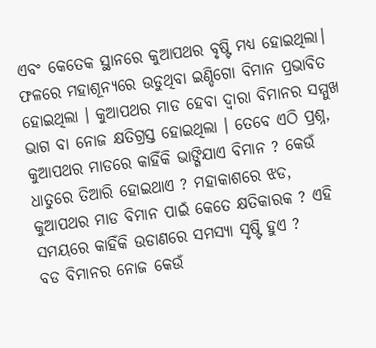ଏବଂ କେତେକ ସ୍ଥାନରେ କୁଆପଥର ବୃଷ୍ଟି ମଧ୍ୟ ହୋଇଥିଲା। ଫଳରେ ମହାଶୂନ୍ୟରେ ଉଡୁଥିବା ଇଣ୍ଡିଗୋ ବିମାନ ପ୍ରଭାବିତ ହୋଇଥିଲା । କୁଆପଥର ମାଡ ହେବା ଦ୍ୱାରା ବିମାନର ସମ୍ମୁଖ ଭାଗ ବା ନୋଜ କ୍ଷତିଗ୍ରସ୍ତ ହୋଇଥିଲା । ତେବେ ଏଠି ପ୍ରଶ୍ନ, କୁଆପଥର ମାଡରେ କାହିଁକି ଭାଙ୍ଗିଯାଏ ବିମାନ ? କେଉଁ ଧାତୁରେ ତିଆରି ହୋଇଥାଏ ? ମହାକାଶରେ ଝଡ, କୁଆପଥର ମାଡ ବିମାନ ପାଇଁ କେତେ କ୍ଷତିକାରକ ? ଏହି ସମୟରେ କାହିଁକି ଉଡାଣରେ ସମସ୍ୟା ସୃଷ୍ଟି ହୁଏ ?
ବଡ ବିମାନର ନୋଜ କେଉଁ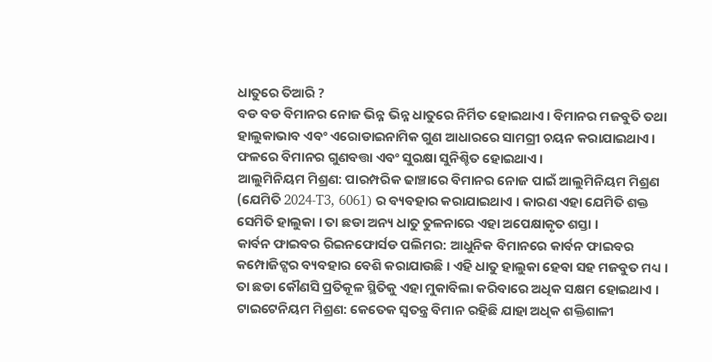ଧାତୁରେ ତିଆରି ?
ବଡ ବଡ ବିମାନର ନୋଜ ଭିନ୍ନ ଭିନ୍ନ ଧାତୁରେ ନିର୍ମିତ ହୋଇଥାଏ । ବିମାନର ମଜବୁତି ତଥା ହାଲୁକାଭାବ ଏବଂ ଏରୋଡାଇନାମିକ ଗୁଣ ଆଧାରରେ ସାମଗ୍ରୀ ଚୟନ କରାଯାଇଥାଏ । ଫଳରେ ବିମାନର ଗୁଣବତ୍ତା ଏବଂ ସୁରକ୍ଷା ସୁନିଶ୍ଚିତ ହୋଇଥାଏ ।
ଆଲୁମିନିୟମ ମିଶ୍ରଣ: ପାରମ୍ପରିକ ଢାଞ୍ଚାରେ ବିମାନର ନୋଜ ପାଇଁ ଆଲୁମିନିୟମ ମିଶ୍ରଣ (ଯେମିତି 2024-T3, 6061) ର ବ୍ୟବହାର କରାଯାଇଥାଏ । କାରଣ ଏହା ଯେମିତି ଶକ୍ତ ସେମିତି ହାଲୁକା । ତା ଛଡା ଅନ୍ୟ ଧାତୁ ତୁଳନାରେ ଏହା ଅପେକ୍ଷାକୃତ ଶସ୍ତା ।
କାର୍ବନ ଫାଇବର ରିଇନଫୋର୍ସଡ ପଲିମର: ଆଧୁନିକ ବିମାନରେ କାର୍ବନ ଫାଇବର କମ୍ପୋଜିଟ୍ସର ବ୍ୟବହାର ବେଶି କରାଯାଉଛି । ଏହି ଧାତୁ ହାଲୁକା ହେବା ସହ ମଜବୁତ ମଧ୍ୟ । ତା ଛଡା କୌଣସି ପ୍ରତିକୂଳ ସ୍ଥିତିକୁ ଏହା ମୁକାବିଲା କରିବାରେ ଅଧିକ ସକ୍ଷମ ହୋଇଥାଏ ।
ଟାଇଟେନିୟମ ମିଶ୍ରଣ: କେତେକ ସ୍ୱତନ୍ତ୍ର ବିମାନ ରହିଛି ଯାହା ଅଧିକ ଶକ୍ତିଶାଳୀ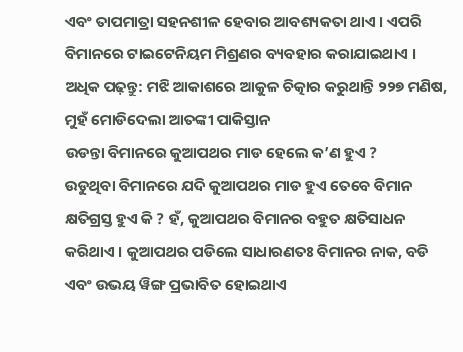ଏବଂ ତାପମାତ୍ରା ସହନଶୀଳ ହେବାର ଆବଶ୍ୟକତା ଥାଏ । ଏପରି ବିମାନରେ ଟାଇଟେନିୟମ ମିଶ୍ରଣର ବ୍ୟବହାର କରାଯାଇଥାଏ ।
ଅଧିକ ପଢ଼ନ୍ତୁ: ମଝି ଆକାଶରେ ଆକୁଳ ଚିତ୍କାର କରୁଥାନ୍ତି ୨୨୭ ମଣିଷ, ମୁହଁ ମୋଡିଦେଲା ଆତଙ୍କୀ ପାକିସ୍ତାନ
ଉଡନ୍ତା ବିମାନରେ କୁଆପଥର ମାଡ ହେଲେ କ’ଣ ହୁଏ ?
ଉଡୁଥିବା ବିମାନରେ ଯଦି କୁଆପଥର ମାଡ ହୁଏ ତେବେ ବିମାନ କ୍ଷତିଗ୍ରସ୍ତ ହୁଏ କି ? ହଁ, କୁଆପଥର ବିମାନର ବହୁତ କ୍ଷତିସାଧନ କରିଥାଏ । କୁଆପଥର ପଡିଲେ ସାଧାରଣତଃ ବିମାନର ନାକ, ବଡି ଏବଂ ଉଭୟ ୱିଙ୍ଗ ପ୍ରଭାବିତ ହୋଇଥାଏ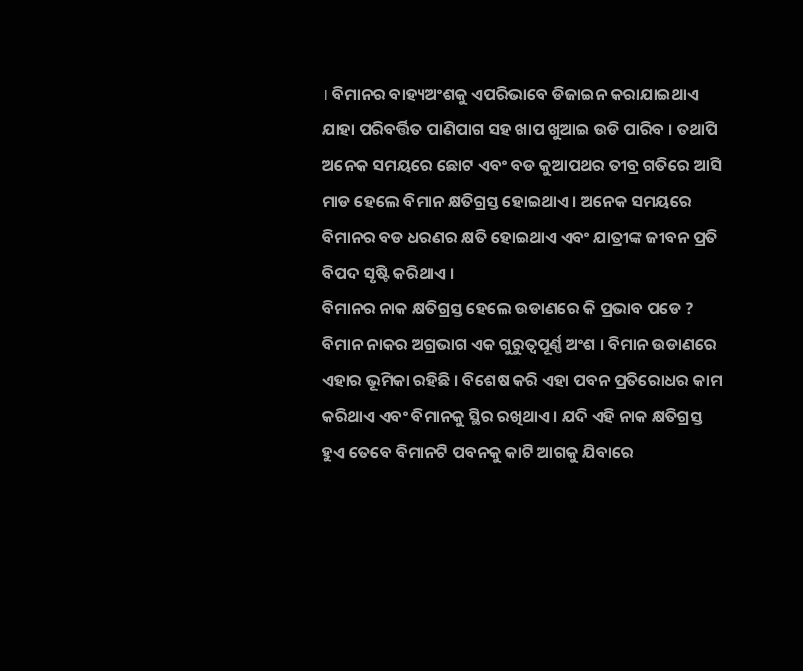। ବିମାନର ବାହ୍ୟଅଂଶକୁ ଏପରିଭାବେ ଡିଜାଇନ କରାଯାଇଥାଏ ଯାହା ପରିବର୍ତ୍ତିତ ପାଣିପାଗ ସହ ଖାପ ଖୁଆଇ ଉଡି ପାରିବ । ତଥାପି ଅନେକ ସମୟରେ ଛୋଟ ଏବଂ ବଡ କୁଆପଥର ତୀବ୍ର ଗତିରେ ଆସି ମାଡ ହେଲେ ବିମାନ କ୍ଷତିଗ୍ରସ୍ତ ହୋଇଥାଏ । ଅନେକ ସମୟରେ ବିମାନର ବଡ ଧରଣର କ୍ଷତି ହୋଇଥାଏ ଏବଂ ଯାତ୍ରୀଙ୍କ ଜୀବନ ପ୍ରତି ବିପଦ ସୃଷ୍ଟି କରିଥାଏ ।
ବିମାନର ନାକ କ୍ଷତିଗ୍ରସ୍ତ ହେଲେ ଉଡାଣରେ କି ପ୍ରଭାବ ପଡେ ?
ବିମାନ ନାକର ଅଗ୍ରଭାଗ ଏକ ଗୁରୁତ୍ୱପୂର୍ଣ୍ଣ ଅଂଶ । ବିମାନ ଉଡାଣରେ ଏହାର ଭୂମିକା ରହିଛି । ବିଶେଷ କରି ଏହା ପବନ ପ୍ରତିରୋଧର କାମ କରିଥାଏ ଏବଂ ବିମାନକୁ ସ୍ଥିର ରଖିଥାଏ । ଯଦି ଏହି ନାକ କ୍ଷତିଗ୍ରସ୍ତ ହୁଏ ତେବେ ବିମାନଟି ପବନକୁ କାଟି ଆଗକୁ ଯିବାରେ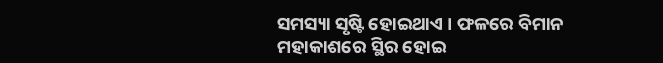ସମସ୍ୟା ସୃଷ୍ଟି ହୋଇଥାଏ । ଫଳରେ ବିମାନ ମହାକାଶରେ ସ୍ଥିର ହୋଇ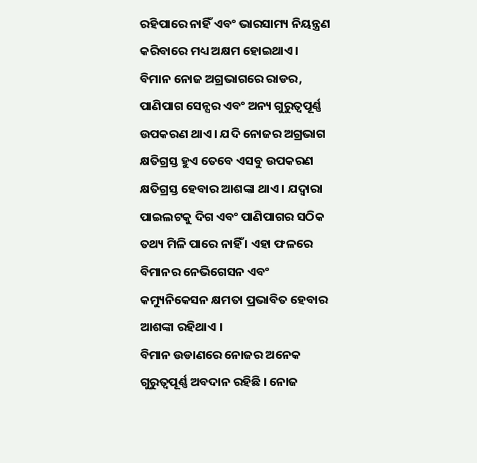ରହିପାରେ ନାହିଁ ଏବଂ ଭାରସାମ୍ୟ ନିୟନ୍ତ୍ରଣ କରିବାରେ ମଧ୍ୟ ଅକ୍ଷମ ହୋଇଥାଏ ।
ବିମାନ ନୋଜ ଅଗ୍ରଭାଗରେ ରାଡର, ପାଣିପାଗ ସେନ୍ସର ଏବଂ ଅନ୍ୟ ଗୁରୁତ୍ୱପୂର୍ଣ୍ଣ ଉପକରଣ ଥାଏ । ଯଦି ନୋଜର ଅଗ୍ରଭାଗ କ୍ଷତିଗ୍ରସ୍ତ ହୁଏ ତେବେ ଏସବୁ ଉପକରଣ କ୍ଷତିଗ୍ରସ୍ତ ହେବାର ଆଶଙ୍କା ଥାଏ । ଯଦ୍ୱାରା ପାଇଲଟକୁ ଦିଗ ଏବଂ ପାଣିପାଗର ସଠିକ ତଥ୍ୟ ମିଳି ପାରେ ନାହିଁ । ଏହା ଫଳରେ ବିମାନର ନେଭିଗେସନ ଏବଂ କମ୍ୟୁନିକେସନ କ୍ଷମତା ପ୍ରଭାବିତ ହେବାର ଆଶଙ୍କା ରହିଥାଏ ।
ବିମାନ ଉଡାଣରେ ନୋଜର ଅନେକ ଗୁରୁତ୍ୱପୂର୍ଣ୍ଣ ଅବଦାନ ରହିଛି । ନୋଜ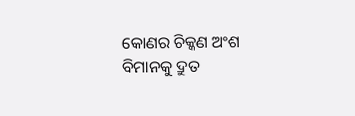କୋଣର ଚିକ୍କଣ ଅଂଶ ବିମାନକୁ ଦ୍ରୁତ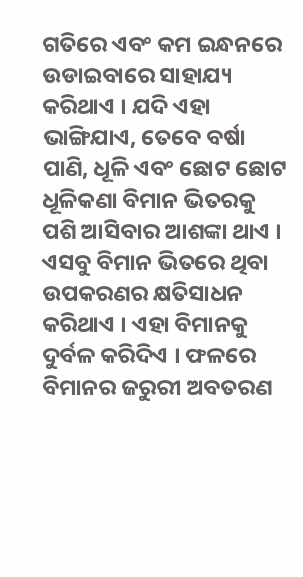ଗତିରେ ଏବଂ କମ ଇନ୍ଧନରେ ଉଡାଇବାରେ ସାହାଯ୍ୟ କରିଥାଏ । ଯଦି ଏହା ଭାଙ୍ଗିଯାଏ, ତେବେ ବର୍ଷା ପାଣି, ଧୂଳି ଏବଂ ଛୋଟ ଛୋଟ ଧୂଳିକଣା ବିମାନ ଭିତରକୁ ପଶି ଆସିବାର ଆଶଙ୍କା ଥାଏ । ଏସବୁ ବିମାନ ଭିତରେ ଥିବା ଉପକରଣର କ୍ଷତିସାଧନ କରିଥାଏ । ଏହା ବିମାନକୁ ଦୁର୍ବଳ କରିଦିଏ । ଫଳରେ ବିମାନର ଜରୁରୀ ଅବତରଣ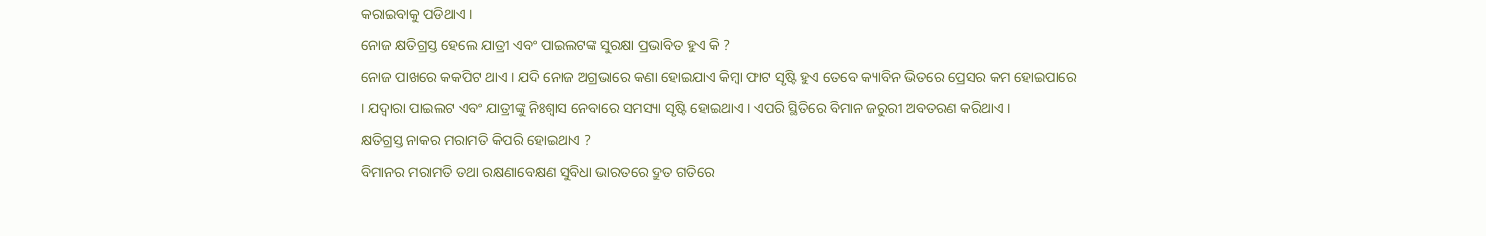କରାଇବାକୁ ପଡିଥାଏ ।
ନୋଜ କ୍ଷତିଗ୍ରସ୍ତ ହେଲେ ଯାତ୍ରୀ ଏବଂ ପାଇଲଟଙ୍କ ସୁରକ୍ଷା ପ୍ରଭାବିତ ହୁଏ କି ?
ନୋଜ ପାଖରେ କକପିଟ ଥାଏ । ଯଦି ନୋଜ ଅଗ୍ରଭାରେ କଣା ହୋଇଯାଏ କିମ୍ବା ଫାଟ ସୃଷ୍ଟି ହୁଏ ତେବେ କ୍ୟାବିନ ଭିତରେ ପ୍ରେସର କମ ହୋଇପାରେ । ଯଦ୍ୱାରା ପାଇଲଟ ଏବଂ ଯାତ୍ରୀଙ୍କୁ ନିଃଶ୍ୱାସ ନେବାରେ ସମସ୍ୟା ସୃଷ୍ଟି ହୋଇଥାଏ । ଏପରି ସ୍ଥିତିରେ ବିମାନ ଜରୁରୀ ଅବତରଣ କରିଥାଏ ।
କ୍ଷତିଗ୍ରସ୍ତ ନାକର ମରାମତି କିପରି ହୋଇଥାଏ ?
ବିମାନର ମରାମତି ତଥା ରକ୍ଷଣାବେକ୍ଷଣ ସୁବିଧା ଭାରତରେ ଦ୍ରୁତ ଗତିରେ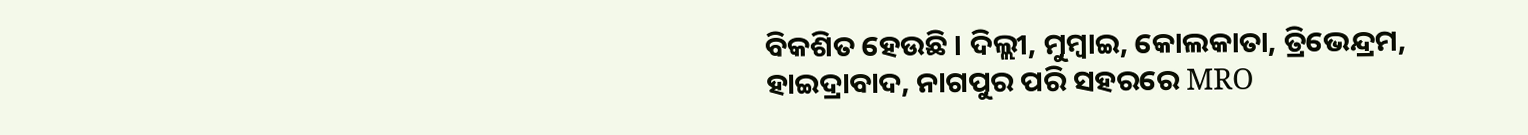ବିକଶିତ ହେଉଛି । ଦିଲ୍ଲୀ, ମୁମ୍ବାଇ, କୋଲକାତା, ତ୍ରିଭେନ୍ଦ୍ରମ, ହାଇଦ୍ରାବାଦ, ନାଗପୁର ପରି ସହରରେ MRO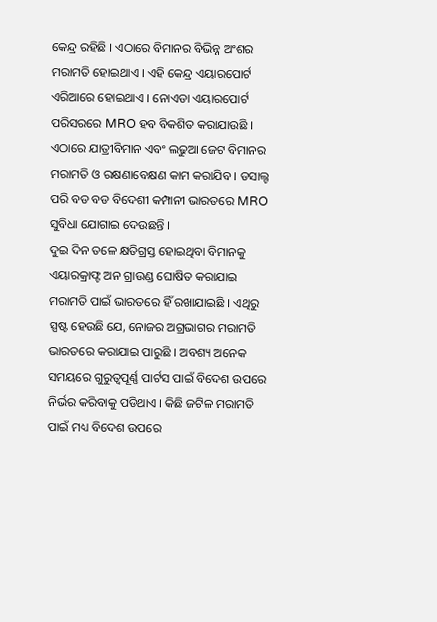କେନ୍ଦ୍ର ରହିଛି । ଏଠାରେ ବିମାନର ବିଭିନ୍ନ ଅଂଶର ମରାମତି ହୋଇଥାଏ । ଏହି କେନ୍ଦ୍ର ଏୟାରପୋର୍ଟ ଏରିଆରେ ହୋଇଥାଏ । ନୋଏଡା ଏୟାରପୋର୍ଟ ପରିସରରେ MRO ହବ ବିକଶିତ କରାଯାଉଛି । ଏଠାରେ ଯାତ୍ରୀବିମାନ ଏବଂ ଲଢୁଆ ଜେଟ ବିମାନର ମରାମତି ଓ ରକ୍ଷଣାବେକ୍ଷଣ କାମ କରାଯିବ । ଡସାଲ୍ଟ ପରି ବଡ ବଡ ବିଦେଶୀ କମ୍ପାନୀ ଭାରତରେ MRO ସୁବିଧା ଯୋଗାଇ ଦେଉଛନ୍ତି ।
ଦୁଇ ଦିନ ତଳେ କ୍ଷତିଗ୍ରସ୍ତ ହୋଇଥିବା ବିମାନକୁ ଏୟାରକ୍ରାଫ୍ଟ ଅନ ଗ୍ରାଉଣ୍ଡ ଘୋଷିତ କରାଯାଇ ମରାମତି ପାଇଁ ଭାରତରେ ହିଁ ରଖାଯାଇଛି । ଏଥିରୁ ସ୍ପଷ୍ଟ ହେଉଛି ଯେ, ନୋଜର ଅଗ୍ରଭାଗର ମରାମତି ଭାରତରେ କରାଯାଇ ପାରୁଛି । ଅବଶ୍ୟ ଅନେକ ସମୟରେ ଗୁରୁତ୍ୱପୂର୍ଣ୍ଣ ପାର୍ଟସ ପାଇଁ ବିଦେଶ ଉପରେ ନିର୍ଭର କରିବାକୁ ପଡିଥାଏ । କିଛି ଜଟିଳ ମରାମତି ପାଇଁ ମଧ୍ୟ ବିଦେଶ ଉପରେ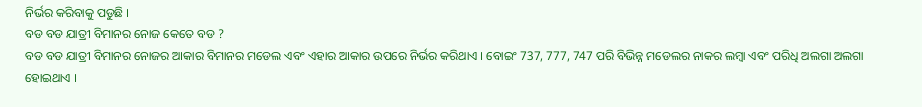ନିର୍ଭର କରିବାକୁ ପଡୁଛି ।
ବଡ ବଡ ଯାତ୍ରୀ ବିମାନର ନୋଜ କେତେ ବଡ ?
ବଡ ବଡ ଯାତ୍ରୀ ବିମାନର ନୋଜର ଆକାର ବିମାନର ମଡେଲ ଏବଂ ଏହାର ଆକାର ଉପରେ ନିର୍ଭର କରିଥାଏ । ବୋଇଂ 737, 777, 747 ପରି ବିଭିନ୍ନ ମଡେଲର ନାକର ଲମ୍ବା ଏବଂ ପରିଧି ଅଲଗା ଅଲଗା ହୋଇଥାଏ ।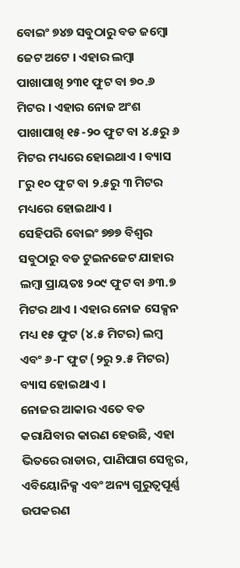ବୋଇଂ ୭୪୭ ସବୁଠାରୁ ବଡ ଜମ୍ବୋ ଜେଟ ଅଟେ । ଏହାର ଲମ୍ବା ପାଖାପାଖି ୨୩୧ ଫୁଟ ବା ୭୦.୬ ମିଟର । ଏହାର ନୋଜ ଅଂଶ ପାଖାପାଖି ୧୫-୨୦ ଫୁଟ ବା ୪.୫ରୁ ୬ ମିଟର ମଧ୍ୟରେ ହୋଇଥାଏ । ବ୍ୟାସ ୮ରୁ ୧୦ ଫୁଟ ବା ୨.୫ରୁ ୩ ମିଟର ମଧ୍ୟରେ ହୋଇଥାଏ ।
ସେହିପରି ବୋଇଂ ୭୭୭ ବିଶ୍ୱର ସବୁଠାରୁ ବଡ ଟୁଇନଜେଟ ଯାହାର ଲମ୍ବା ପ୍ରାୟତଃ ୨୦୯ ଫୁଟ ବା ୬୩.୭ ମିଟର ଥାଏ । ଏହାର ନୋଜ ସେକ୍ସନ ମଧ୍ୟ ୧୫ ଫୁଟ (୪.୫ ମିଟର) ଲମ୍ବ ଏବଂ ୬-୮ ଫୁଟ (୨ରୁ ୨.୫ ମିଟର) ବ୍ୟାସ ହୋଇଥାଏ ।
ନୋଜର ଆକାର ଏତେ ବଡ କରାଯିବାର କାରଣ ହେଉଛି, ଏହା ଭିତରେ ରାଡାର, ପାଣିପାଗ ସେନ୍ସର, ଏବିୟୋନିକ୍ସ ଏବଂ ଅନ୍ୟ ଗୁରୁତ୍ୱପୂର୍ଣ୍ଣ ଉପକରଣ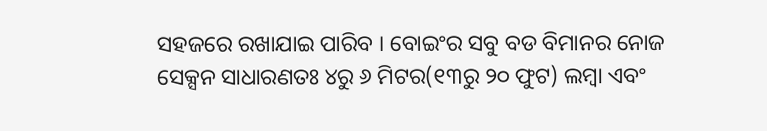ସହଜରେ ରଖାଯାଇ ପାରିବ । ବୋଇଂର ସବୁ ବଡ ବିମାନର ନୋଜ ସେକ୍ସନ ସାଧାରଣତଃ ୪ରୁ ୬ ମିଟର(୧୩ରୁ ୨୦ ଫୁଟ) ଲମ୍ବା ଏବଂ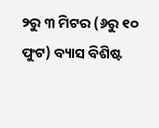୨ରୁ ୩ ମିଟର (୬ରୁ ୧୦ ଫୁଟ) ବ୍ୟାସ ବିଶିଷ୍ଟ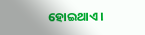ହୋଇଥାଏ ।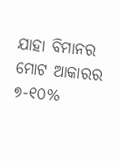ଯାହା ବିମାନର ମୋଟ ଆକାରର ୭-୧୦%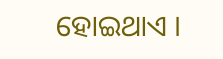ହୋଇଥାଏ ।